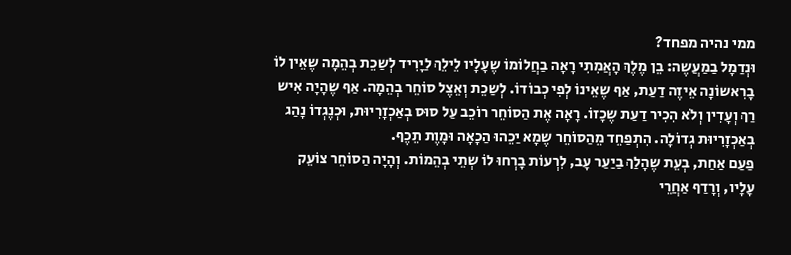ממי נהיה מפחד?
וּנְדַמָל בַמַעֲשֶה: בֵן מֶלֶךְ הָאֲמִתִי רָאָה בַחֲלוֹמוֹ שֶעָלָיו לֵילֵךְ לַיָרִיד לְשַכֵת בְהֵמָה שֶאֵין לוֹ בָרִאשוֹנָה אֵיזֶה דַעַת, אַף שֶאֵינוֹ לְפִי כְבוֹדוֹ. לְשַכֵת וְאֵצֶל סוֹחֵר בְהֵמָה. אַף שֶהָיָה אִיש רַךְ וְעָדִין וְלֹא הִכִיר דַעַת שֶכָזוֹ. רָאָה אֶת הַסוֹחֵר רוֹכֵב עַל סוּס בְאַכְזָרִיוּת, וּכְנֶגְדוֹ נָהַג בְאַכְזָרִיוּת גְדוֹלָה. הִתְפַחֵד מֵהַסוֹחֵר שֶמָא יַכֵהוּ הַכָאָה וּמָוֶת תֵכֶף.
פַעַם אַחַת, בְעֵת שֶהָלַךְ בַיַעַר עָב, לִרְעוֹת בָרְחוּ לוֹ שְתֵי בְהֵמוֹת. וְהָיָה הַסוֹחֵר צוֹעֵק עָלָיו, וְרָדַף אַחֲרֵי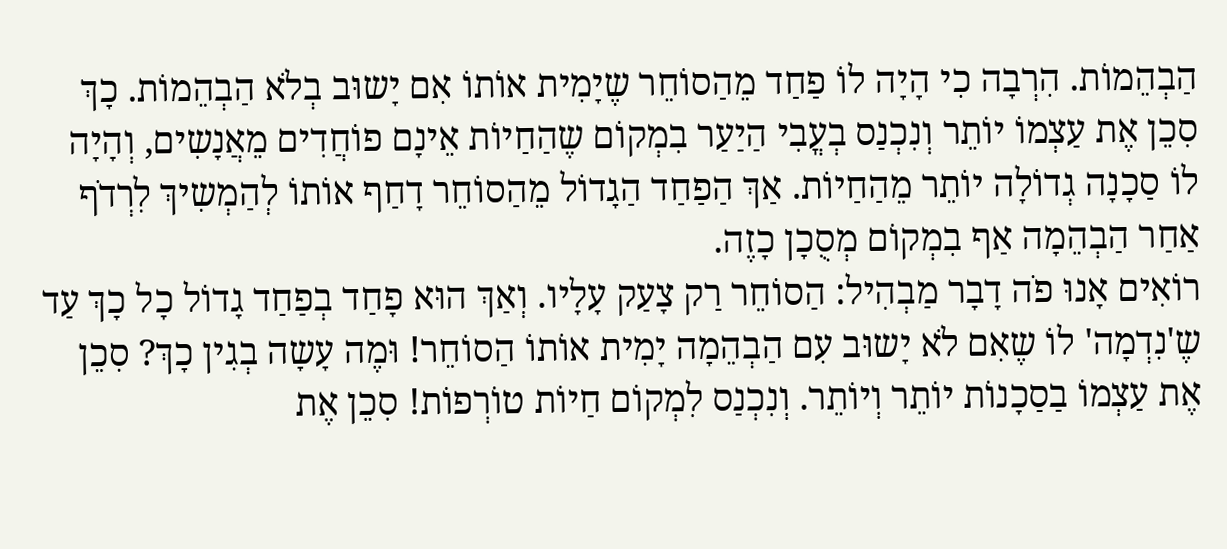הַבְהֵמוֹת. הִרְבָה כִי הָיָה לוֹ פַחַד מֵהַסוֹחֵר שֶיָמִית אוֹתוֹ אִם יָשוּב בְלֹא הַבְהֵמוֹת. כָךְ סִכֵן אֶת עַצְמוֹ יוֹתֵר וְנִכְנַס בְעֳבִי הַיַעַר בִמְקוֹם שֶהַחַיוֹת אֵינָם פוֹחֲדִים מֵאֲנָשִים, וְהָיָה לוֹ סַכָנָה גְדוֹלָה יוֹתֵר מֵהַחַיוֹת. אַךְ הַפַחַד הַגָדוֹל מֵהַסוֹחֵר דָחַף אוֹתוֹ לְהַמְשִיךְ לִרְדֹף אַחַר הַבְהֵמָה אַף בִמְקוֹם מְסֻכָן כָזֶה.
רוֹאִים אָנוּ פֹה דָבָר מַבְהִיל: הַסוֹחֵר רַק צָעַק עָלָיו. וְאַךְ הוּא פָחַד בְפַחַד גָדוֹל כָל כָךְ עַד שֶ'נִדְמָה' לוֹ שֶאִם לֹא יָשוּב עִם הַבְהֵמָה יָמִית אוֹתוֹ הַסוֹחֵר! וּמֶה עָשָה בְגִין כָךְ? סִכֵן אֶת עַצְמוֹ בַסַכָנוֹת יוֹתֵר וְיוֹתֵר. וְנִכְנַס לִמְקוֹם חַיוֹת טוֹרְפוֹת! סִכֵן אֶת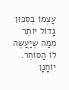עַצְמוֹ בְסִכּוּן גָדוֹל יוֹתֵר מִמַה שֶיַעֲשֶה לוֹ הַסוֹחֵר.
יוֹחָנָן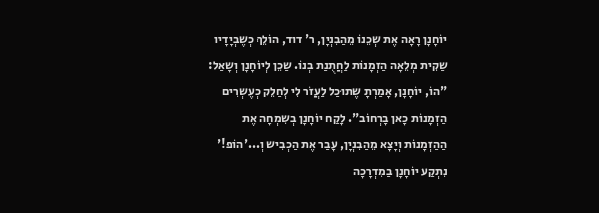יוֹחָנָן רָאָה אֶת שְכֵנוֹ מֵהַבִנְיָן, ר' דוד, הוֹלֵךְ כְשֶבְיָדָיו שַקִית מְלֵאָה הַזְמָנוֹת לַחֲתֻנַת בְנוֹ. שַכֵן לְיוֹחָנָן וְשָאַל: "הוֹ, יוֹחָנָן, אָמַרְתָ שֶתוּכַל לַעֲזֹר לִי לְחַלֵק כְעֶשְרִים הַזְמָנוֹת כָאן בָרְחוֹב". לָקַח יוֹחָנָן בְשִמְחָה אֶת הַהַזְמָנוֹת וְיָצָא מֵהַבִנְיָן, עָבַר אֶת הַכְבִיש וְ...'הוֹפ!' נִתְקַע יוֹחָנָן בַמִדְרָכָה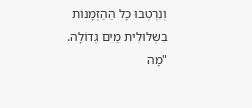וְנִרְטְבוּ כָל הַהַזְמָנוֹת בִשְלוּלִית מַיִם גְדוֹלָה.
"מָה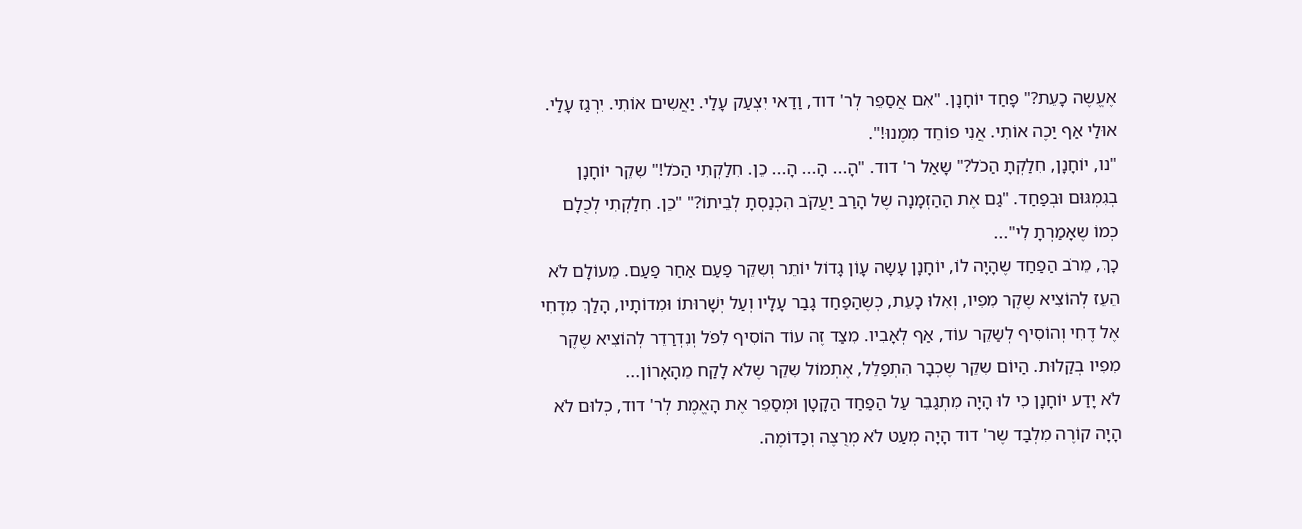אֶעֱשֶה כָעֵת?" פָחַד יוֹחָנָן. "אִם אֲסַפֵר לְר' דוד, וַדַאי יִצְעַק עָלַי. יַאֲשִים אוֹתִי. יִרְגַז עָלַי. אוּלַי אַף יַכֶה אוֹתִי. אֲנִי פוֹחֵד מִמֶנוּ!".
"נו, יוֹחָנָן, חִלַקְתָ הַכֹל?" שָאַל ר' דוד. "הָ... הָ... הָ... כֵן. חִלַקְתִי הַכֹל!" שִקֵר יוֹחָנָן בְגִמְגּוּם וּבְפַחַד. "גַם אֶת הַהַזְמָנָה שֶל הָרַב יַעֲקֹב הִכְנַסְתָ לְבֵיתוֹ?" "כֵן. חִלַקְתִי לְכֻלָם כְמוֹ שֶאָמַרְתָ לִי"...
כָךְ, מֵרֹב הַפַחַד שֶהָיָה לוֹ, יוֹחָנָן עָשָה עָוֹן גָדוֹל יוֹתֵר וְשִקֵר פַעַם אַחַר פַעַם. מֵעוֹלָם לֹא הֵעֵז לְהוֹצִיא שֶקֶר מִפִיו, וְאִלוּ כָעֵת, כְשֶהַפַחַד גָבַר עָלָיו וְעַל יְשָׁרוּתוֹ וּמִדוֹתָיו, הָלַךְ מִדֶחִי אֶל דֶחִי וְהוֹסִיף לְשַקֵר עוֹד, אַף לְאָבִיו. מִצַד זֶה עוֹד הוֹסִיף לִפֹל וְנִדְרַדֵר לְהוֹצִיא שֶקֶר מִפִיו בְקַלוּת. הַיוֹם שִקֵר שֶכְבָר הִתְפַלֵל, אֶתְמוֹל שִקֵר שֶלֹא לָקַח מֵהָאָרוֹן...
לֹא יָדַע יוֹחָנָן כִי לוּ הָיָה מִתְגַבֵר עַל הַפַחַד הַקָטָן וּמְסַפֵר אֶת הָאֱמֶת לְר' דוד, כְלוּם לֹא הָיָה קוֹרֶה מִלְבַד שֶר' דוד הָיָה מְעַט לֹא מְרֻצֶה וְכַדוֹמֶה.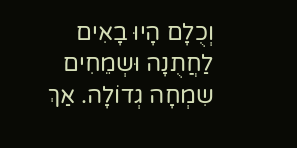וְכֻלָם הָיוּ בָאִים לַחֲתֻנָה וּשְמֵחִים שִמְחָה גְדוֹלָה. אַךְ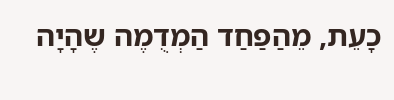כָעֵת, מֵהַפַחַד הַמְדֻמֶה שֶהָיָה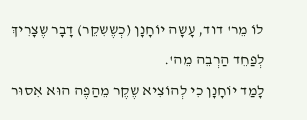לוֹ מֵר' דוד, עָשָה יוֹחָנָן (כְשֶשִקֵר) דָבָר שֶצָרִיךְ לְפַחֵד הַרְבֵה מֵה'.
לָמַד יוֹחָנָן כִי לְהוֹצִיא שֶקֶר מֵהַפֶה הוּא אִסוּר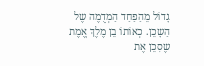גָדוֹל מֵהַפַחַד הַמְדֻמֶה שֶל הַשָכֵן. כְאוֹתוֹ בֵן מֶלֶךְ אֱמֶת שֶסִכֵן אֶת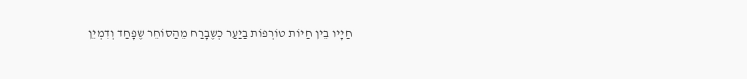חַיָיו בֵין חַיוֹת טוֹרְפוֹת בַיַעַר כְשֶבָרַח מֵהַסוֹחֵר שֶפָחַד וְדִמְיֵן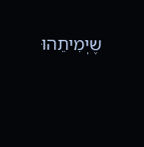שֶיְמִיתֵהוּ